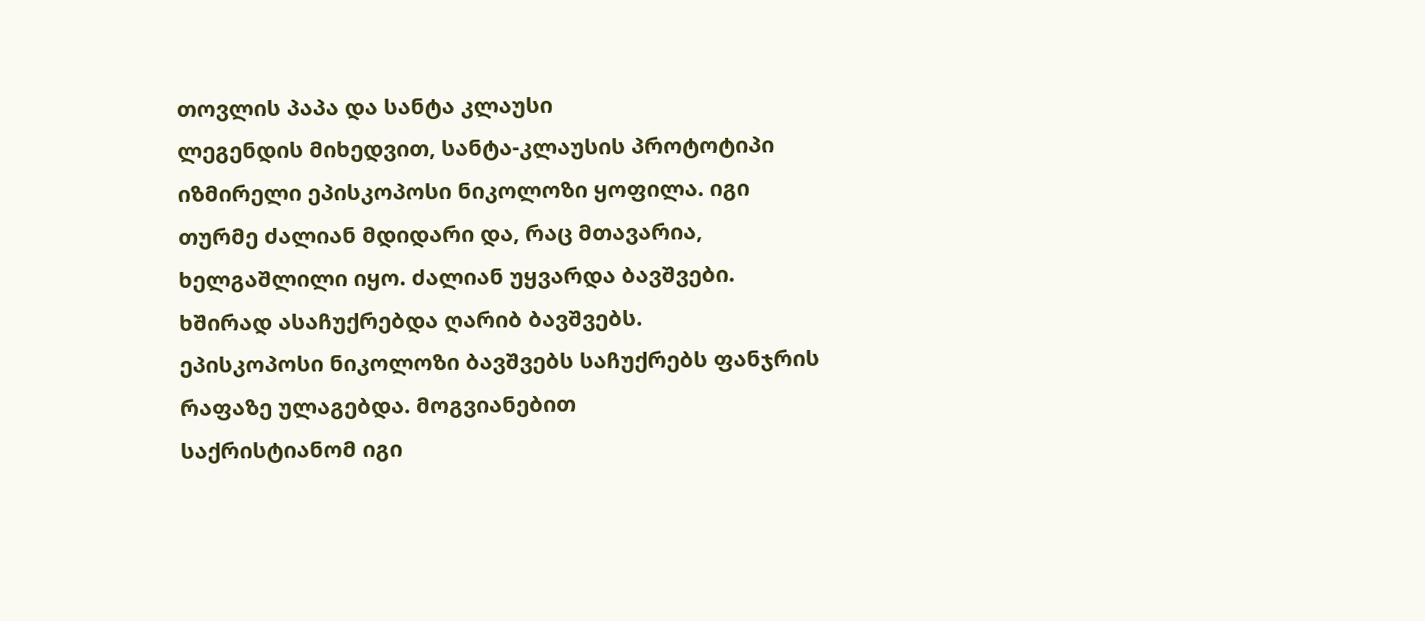თოვლის პაპა და სანტა კლაუსი
ლეგენდის მიხედვით, სანტა-კლაუსის პროტოტიპი
იზმირელი ეპისკოპოსი ნიკოლოზი ყოფილა. იგი თურმე ძალიან მდიდარი და, რაც მთავარია,
ხელგაშლილი იყო. ძალიან უყვარდა ბავშვები. ხშირად ასაჩუქრებდა ღარიბ ბავშვებს.
ეპისკოპოსი ნიკოლოზი ბავშვებს საჩუქრებს ფანჯრის რაფაზე ულაგებდა. მოგვიანებით
საქრისტიანომ იგი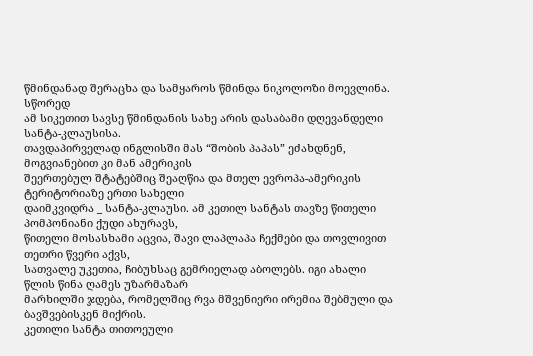წმინდანად შერაცხა და სამყაროს წმინდა ნიკოლოზი მოევლინა. სწორედ
ამ სიკეთით სავსე წმინდანის სახე არის დასაბამი დღევანდელი სანტა-კლაუსისა.
თავდაპირველად ინგლისში მას “შობის პაპას” ეძახდნენ, მოგვიანებით კი მან ამერიკის
შეერთებულ შტატებშიც შეაღწია და მთელ ევროპა-ამერიკის ტერიტორიაზე ერთი სახელი
დაიმკვიდრა _ სანტა-კლაუსი. ამ კეთილ სანტას თავზე წითელი პომპონიანი ქუდი ახურავს,
წითელი მოსასხამი აცვია, შავი ლაპლაპა ჩექმები და თოვლივით თეთრი წვერი აქვს,
სათვალე უკეთია, ჩიბუხსაც გემრიელად აბოლებს. იგი ახალი წლის წინა ღამეს უზარმაზარ
მარხილში ჯდება, რომელშიც რვა მშვენიერი ირემია შებმული და ბავშვებისკენ მიქრის.
კეთილი სანტა თითოეული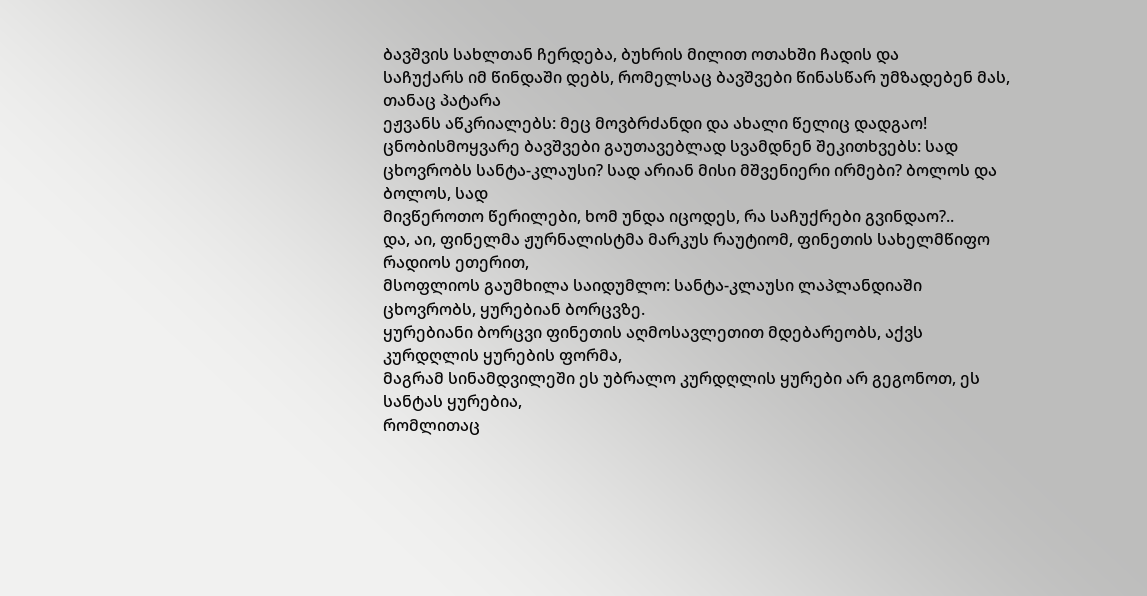ბავშვის სახლთან ჩერდება, ბუხრის მილით ოთახში ჩადის და
საჩუქარს იმ წინდაში დებს, რომელსაც ბავშვები წინასწარ უმზადებენ მას, თანაც პატარა
ეჟვანს აწკრიალებს: მეც მოვბრძანდი და ახალი წელიც დადგაო!
ცნობისმოყვარე ბავშვები გაუთავებლად სვამდნენ შეკითხვებს: სად
ცხოვრობს სანტა-კლაუსი? სად არიან მისი მშვენიერი ირმები? ბოლოს და ბოლოს, სად
მივწეროთო წერილები, ხომ უნდა იცოდეს, რა საჩუქრები გვინდაო?..
და, აი, ფინელმა ჟურნალისტმა მარკუს რაუტიომ, ფინეთის სახელმწიფო რადიოს ეთერით,
მსოფლიოს გაუმხილა საიდუმლო: სანტა-კლაუსი ლაპლანდიაში ცხოვრობს, ყურებიან ბორცვზე.
ყურებიანი ბორცვი ფინეთის აღმოსავლეთით მდებარეობს, აქვს კურდღლის ყურების ფორმა,
მაგრამ სინამდვილეში ეს უბრალო კურდღლის ყურები არ გეგონოთ, ეს სანტას ყურებია,
რომლითაც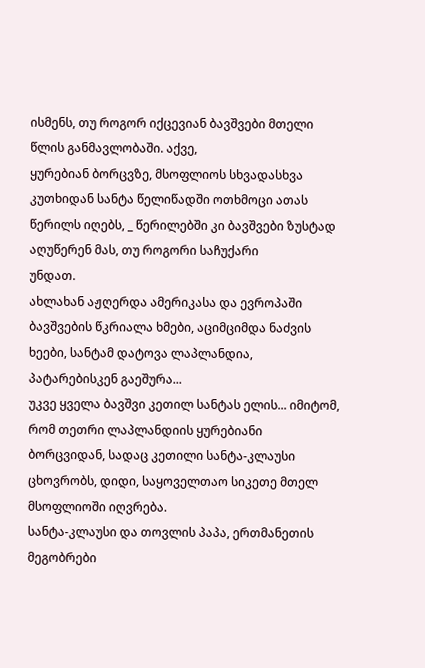ისმენს, თუ როგორ იქცევიან ბავშვები მთელი წლის განმავლობაში. აქვე,
ყურებიან ბორცვზე, მსოფლიოს სხვადასხვა კუთხიდან სანტა წელიწადში ოთხმოცი ათას
წერილს იღებს, _ წერილებში კი ბავშვები ზუსტად აღუწერენ მას, თუ როგორი საჩუქარი
უნდათ.
ახლახან აჟღერდა ამერიკასა და ევროპაში ბავშვების წკრიალა ხმები, აციმციმდა ნაძვის
ხეები, სანტამ დატოვა ლაპლანდია, პატარებისკენ გაეშურა...
უკვე ყველა ბავშვი კეთილ სანტას ელის... იმიტომ, რომ თეთრი ლაპლანდიის ყურებიანი
ბორცვიდან, სადაც კეთილი სანტა-კლაუსი ცხოვრობს, დიდი, საყოველთაო სიკეთე მთელ
მსოფლიოში იღვრება.
სანტა-კლაუსი და თოვლის პაპა, ერთმანეთის მეგობრები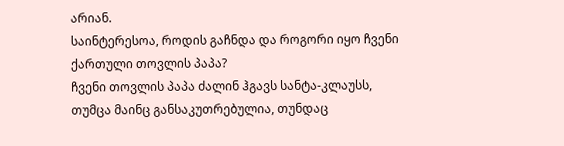არიან.
საინტერესოა, როდის გაჩნდა და როგორი იყო ჩვენი ქართული თოვლის პაპა?
ჩვენი თოვლის პაპა ძალინ ჰგავს სანტა-კლაუსს, თუმცა მაინც განსაკუთრებულია, თუნდაც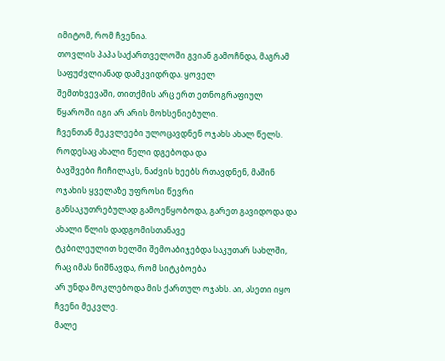იმიტომ, რომ ჩვენია.
თოვლის პაპა საქართველოში გვიან გამოჩნდა, მაგრამ საფუძვლიანად დამკვიდრდა. ყოველ
შემთხვევაში, თითქმის არც ერთ ეთნოგრაფიულ წყაროში იგი არ არის მოხსენიებული.
ჩვენთან მეკვლეები ულოცავდნენ ოჯახს ახალ წელს. როდესაც ახალი წელი დგებოდა და
ბავშვები ჩიჩილაკს, ნაძვის ხეებს რთავდნენ, მაშინ ოჯახის ყველაზე უფროსი წევრი
განსაკუთრებულად გამოეწყობოდა, გარეთ გავიდოდა და ახალი წლის დადგომისთანავე
ტკბილეულით ხელში შემოაბიჯებდა საკუთარ სახლში, რაც იმას ნიშნავდა, რომ სიტკბოება
არ უნდა მოკლებოდა მის ქართულ ოჯახს. აი, ასეთი იყო ჩვენი მეკვლე.
მალე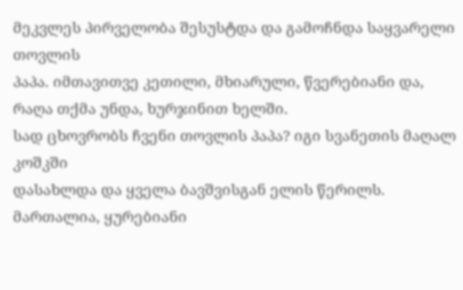მეკვლეს პირველობა შესუსტდა და გამოჩნდა საყვარელი თოვლის
პაპა. იმთავითვე კეთილი, მხიარული, წვერებიანი და, რაღა თქმა უნდა, ხურჯინით ხელში.
სად ცხოვრობს ჩვენი თოვლის პაპა? იგი სვანეთის მაღალ კოშკში
დასახლდა და ყველა ბავშვისგან ელის წერილს. მართალია, ყურებიანი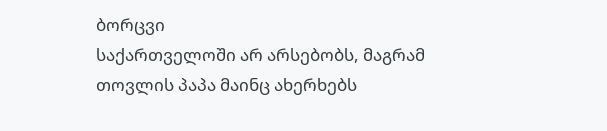ბორცვი
საქართველოში არ არსებობს, მაგრამ თოვლის პაპა მაინც ახერხებს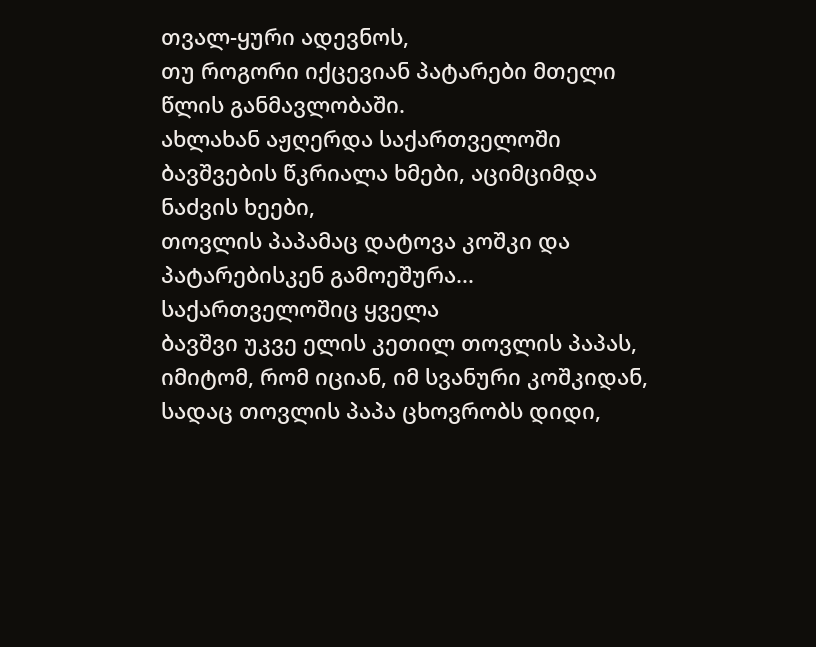თვალ-ყური ადევნოს,
თუ როგორი იქცევიან პატარები მთელი წლის განმავლობაში.
ახლახან აჟღერდა საქართველოში ბავშვების წკრიალა ხმები, აციმციმდა ნაძვის ხეები,
თოვლის პაპამაც დატოვა კოშკი და პატარებისკენ გამოეშურა... საქართველოშიც ყველა
ბავშვი უკვე ელის კეთილ თოვლის პაპას, იმიტომ, რომ იციან, იმ სვანური კოშკიდან,
სადაც თოვლის პაპა ცხოვრობს დიდი,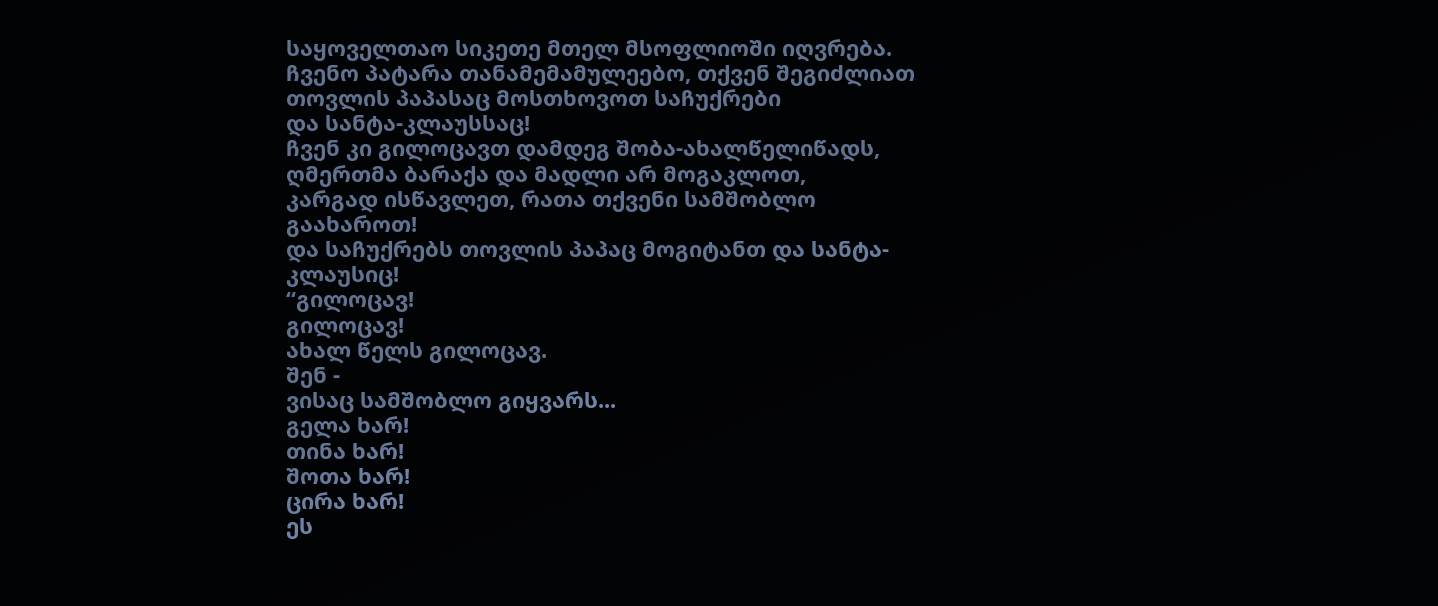საყოველთაო სიკეთე მთელ მსოფლიოში იღვრება.
ჩვენო პატარა თანამემამულეებო, თქვენ შეგიძლიათ თოვლის პაპასაც მოსთხოვოთ საჩუქრები
და სანტა-კლაუსსაც!
ჩვენ კი გილოცავთ დამდეგ შობა-ახალწელიწადს, ღმერთმა ბარაქა და მადლი არ მოგაკლოთ,
კარგად ისწავლეთ, რათა თქვენი სამშობლო გაახაროთ!
და საჩუქრებს თოვლის პაპაც მოგიტანთ და სანტა-კლაუსიც!
“გილოცავ!
გილოცავ!
ახალ წელს გილოცავ.
შენ -
ვისაც სამშობლო გიყვარს...
გელა ხარ!
თინა ხარ!
შოთა ხარ!
ცირა ხარ!
ეს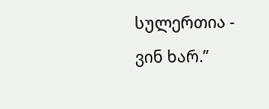სულერთია -
ვინ ხარ.”